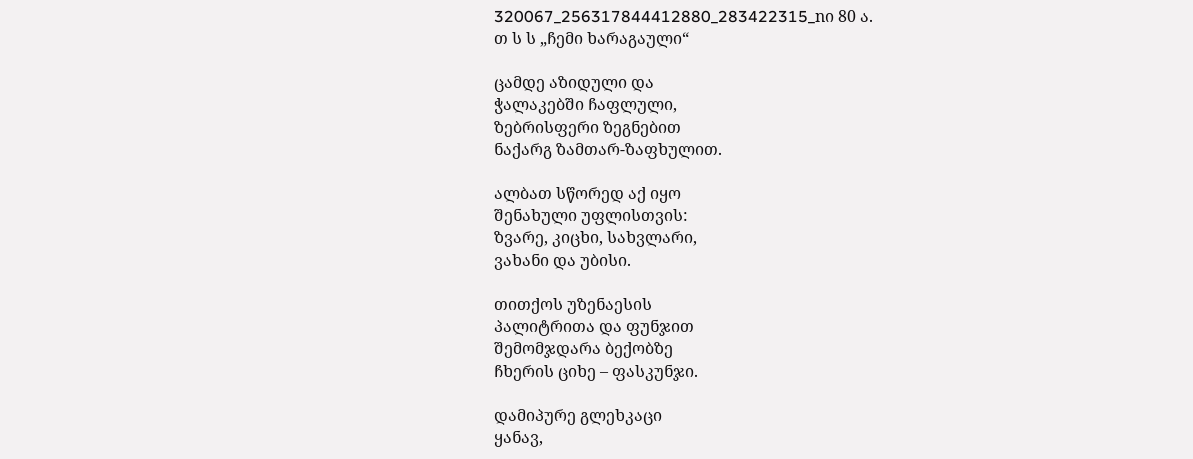320067_256317844412880_283422315_nი 80 ა.
თ ს ს „ჩემი ხარაგაული“

ცამდე აზიდული და
ჭალაკებში ჩაფლული,
ზებრისფერი ზეგნებით
ნაქარგ ზამთარ-ზაფხულით.

ალბათ სწორედ აქ იყო
შენახული უფლისთვის:
ზვარე, კიცხი, სახვლარი,
ვახანი და უბისი.

თითქოს უზენაესის
პალიტრითა და ფუნჯით
შემომჯდარა ბექობზე
ჩხერის ციხე – ფასკუნჯი.

დამიპურე გლეხკაცი
ყანავ,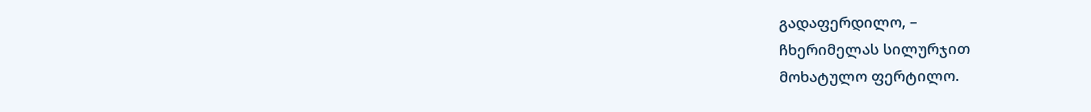გადაფერდილო, –
ჩხერიმელას სილურჯით
მოხატულო ფერტილო.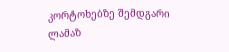კორტოხებზე შემდგარი
ლამაზ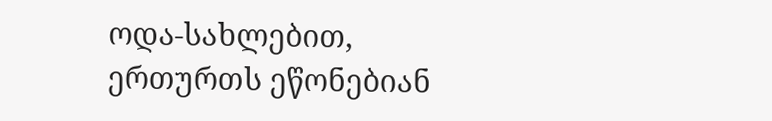ოდა-სახლებით,
ერთურთს ეწონებიან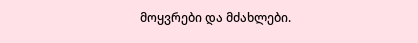მოყვრები და მძახლები.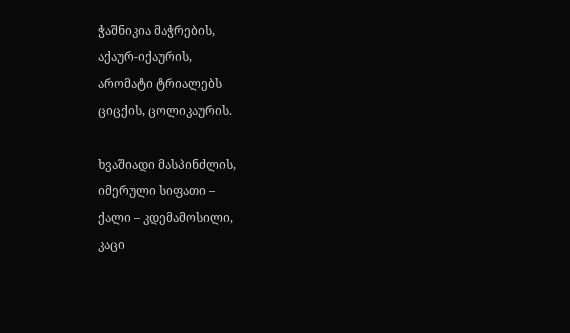ჭაშნიკია მაჭრების,
აქაურ-იქაურის,
არომატი ტრიალებს
ციცქის, ცოლიკაურის.

ხვაშიადი მასპინძლის,
იმერული სიფათი –
ქალი – კდემამოსილი,
კაცი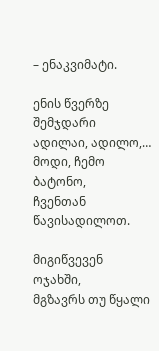– ენაკვიმატი.

ენის წვერზე შემჯდარი
ადილაი, ადილო,…
მოდი, ჩემო ბატონო,
ჩვენთან წავისადილოთ.

მიგიწვევენ ოჯახში,
მგზავრს თუ წყალი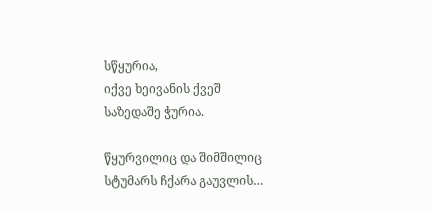სწყურია,
იქვე ხეივანის ქვეშ
საზედაშე ჭურია.

წყურვილიც და შიმშილიც
სტუმარს ჩქარა გაუვლის…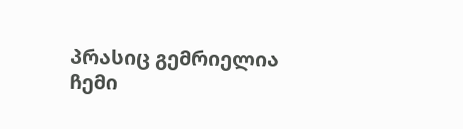პრასიც გემრიელია
ჩემი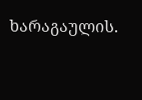ხარაგაულის.